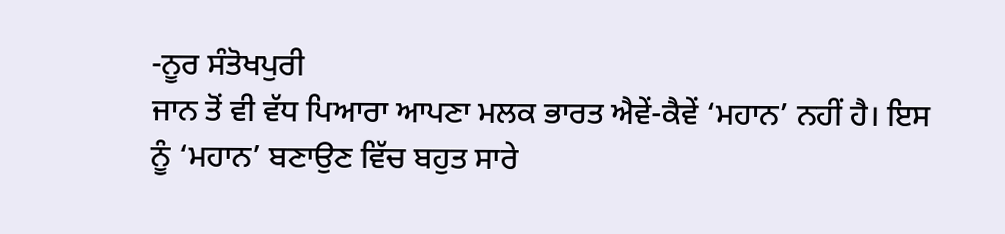-ਨੂਰ ਸੰਤੋਖਪੁਰੀ
ਜਾਨ ਤੋਂ ਵੀ ਵੱਧ ਪਿਆਰਾ ਆਪਣਾ ਮਲਕ ਭਾਰਤ ਐਵੇਂ-ਕੈਵੇਂ ‘ਮਹਾਨ’ ਨਹੀਂ ਹੈ। ਇਸ ਨੂੰ ‘ਮਹਾਨ’ ਬਣਾਉਣ ਵਿੱਚ ਬਹੁਤ ਸਾਰੇ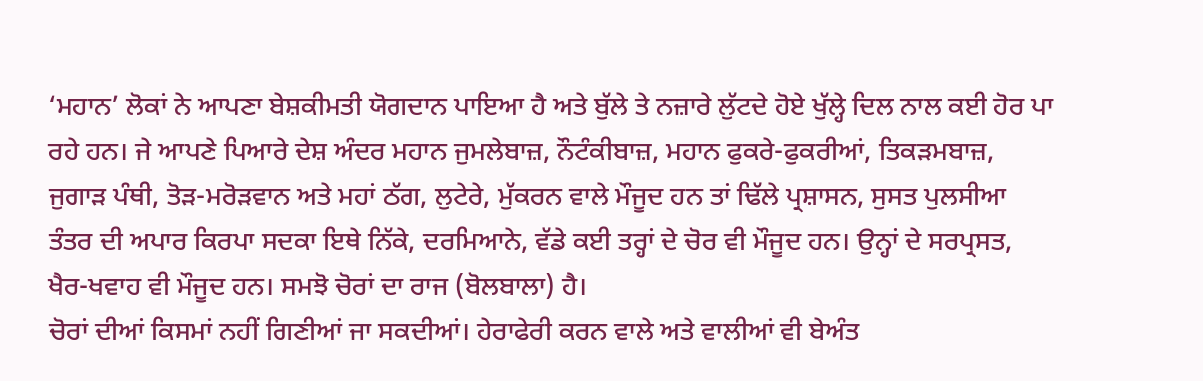‘ਮਹਾਨ’ ਲੋਕਾਂ ਨੇ ਆਪਣਾ ਬੇਸ਼ਕੀਮਤੀ ਯੋਗਦਾਨ ਪਾਇਆ ਹੈ ਅਤੇ ਬੁੱਲੇ ਤੇ ਨਜ਼ਾਰੇ ਲੁੱਟਦੇ ਹੋਏ ਖੁੱਲ੍ਹੇ ਦਿਲ ਨਾਲ ਕਈ ਹੋਰ ਪਾ ਰਹੇ ਹਨ। ਜੇ ਆਪਣੇ ਪਿਆਰੇ ਦੇਸ਼ ਅੰਦਰ ਮਹਾਨ ਜੁਮਲੇਬਾਜ਼, ਨੌਟੰਕੀਬਾਜ਼, ਮਹਾਨ ਫੁਕਰੇ-ਫੁਕਰੀਆਂ, ਤਿਕੜਮਬਾਜ਼, ਜੁਗਾੜ ਪੰਥੀ, ਤੋੜ-ਮਰੋੜਵਾਨ ਅਤੇ ਮਹਾਂ ਠੱਗ, ਲੁਟੇਰੇ, ਮੁੱਕਰਨ ਵਾਲੇ ਮੌਜੂਦ ਹਨ ਤਾਂ ਢਿੱਲੇ ਪ੍ਰਸ਼ਾਸਨ, ਸੁਸਤ ਪੁਲਸੀਆ ਤੰਤਰ ਦੀ ਅਪਾਰ ਕਿਰਪਾ ਸਦਕਾ ਇਥੇ ਨਿੱਕੇ, ਦਰਮਿਆਨੇ, ਵੱਡੇ ਕਈ ਤਰ੍ਹਾਂ ਦੇ ਚੋਰ ਵੀ ਮੌਜੂਦ ਹਨ। ਉਨ੍ਹਾਂ ਦੇ ਸਰਪ੍ਰਸਤ, ਖੈਰ-ਖਵਾਹ ਵੀ ਮੌਜੂਦ ਹਨ। ਸਮਝੋ ਚੋਰਾਂ ਦਾ ਰਾਜ (ਬੋਲਬਾਲਾ) ਹੈ।
ਚੋਰਾਂ ਦੀਆਂ ਕਿਸਮਾਂ ਨਹੀਂ ਗਿਣੀਆਂ ਜਾ ਸਕਦੀਆਂ। ਹੇਰਾਫੇਰੀ ਕਰਨ ਵਾਲੇ ਅਤੇ ਵਾਲੀਆਂ ਵੀ ਬੇਅੰਤ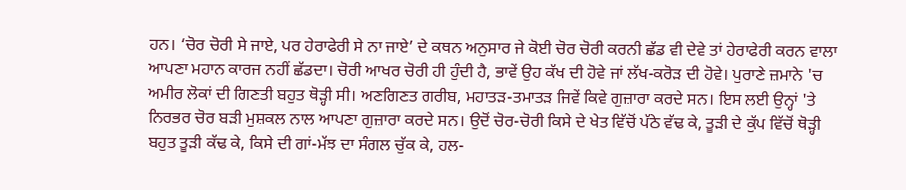ਹਨ। ‘ਚੋਰ ਚੋਰੀ ਸੇ ਜਾਏ, ਪਰ ਹੇਰਾਫੇਰੀ ਸੇ ਨਾ ਜਾਏ’ ਦੇ ਕਥਨ ਅਨੁਸਾਰ ਜੇ ਕੋਈ ਚੋਰ ਚੋਰੀ ਕਰਨੀ ਛੱਡ ਵੀ ਦੇਵੇ ਤਾਂ ਹੇਰਾਫੇਰੀ ਕਰਨ ਵਾਲਾ ਆਪਣਾ ਮਹਾਨ ਕਾਰਜ ਨਹੀਂ ਛੱਡਦਾ। ਚੋਰੀ ਆਖਰ ਚੋਰੀ ਹੀ ਹੁੰਦੀ ਹੈ, ਭਾਵੇਂ ਉਹ ਕੱਖ ਦੀ ਹੋਵੇ ਜਾਂ ਲੱਖ-ਕਰੋੜ ਦੀ ਹੋਵੇ। ਪੁਰਾਣੇ ਜ਼ਮਾਨੇ 'ਚ ਅਮੀਰ ਲੋਕਾਂ ਦੀ ਗਿਣਤੀ ਬਹੁਤ ਥੋੜ੍ਹੀ ਸੀ। ਅਣਗਿਣਤ ਗਰੀਬ, ਮਹਾਤੜ-ਤਮਾਤੜ ਜਿਵੇਂ ਕਿਵੇ ਗੁਜ਼ਾਰਾ ਕਰਦੇ ਸਨ। ਇਸ ਲਈ ਉਨ੍ਹਾਂ 'ਤੇ ਨਿਰਭਰ ਚੋਰ ਬੜੀ ਮੁਸ਼ਕਲ ਨਾਲ ਆਪਣਾ ਗੁਜ਼ਾਰਾ ਕਰਦੇ ਸਨ। ਉਦੋਂ ਚੋਰ-ਚੋਰੀ ਕਿਸੇ ਦੇ ਖੇਤ ਵਿੱਚੋਂ ਪੱਠੇ ਵੱਢ ਕੇ, ਤੂੜੀ ਦੇ ਕੁੱਪ ਵਿੱਚੋਂ ਥੋੜ੍ਹੀ ਬਹੁਤ ਤੂੜੀ ਕੱਢ ਕੇ, ਕਿਸੇ ਦੀ ਗਾਂ-ਮੱਝ ਦਾ ਸੰਗਲ ਚੁੱਕ ਕੇ, ਹਲ-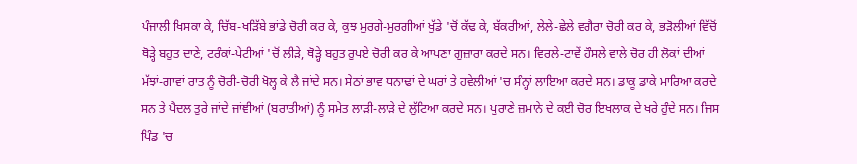ਪੰਜਾਲੀ ਖਿਸਕਾ ਕੇ, ਚਿੱਬ-ਖੜਿੱਬੇ ਭਾਂਡੇ ਚੋਰੀ ਕਰ ਕੇ, ਕੁਝ ਮੁਰਗੇ-ਮੁਰਗੀਆਂ ਖੁੱਡੇ 'ਚੋਂ ਕੱਢ ਕੇ, ਬੱਕਰੀਆਂ, ਲੇਲੇ-ਛੇਲੇ ਵਗੈਰਾ ਚੋਰੀ ਕਰ ਕੇ, ਭੜੋਲੀਆਂ ਵਿੱਚੋਂ ਥੋੜ੍ਹੇ ਬਹੁਤ ਦਾਣੇ, ਟਰੰਕਾਂ-ਪੇਟੀਆਂ 'ਚੋਂ ਲੀੜੇ, ਥੋੜ੍ਹੇ ਬਹੁਤ ਰੁਪਏ ਚੋਰੀ ਕਰ ਕੇ ਆਪਣਾ ਗੁਜ਼ਾਰਾ ਕਰਦੇ ਸਨ। ਵਿਰਲੇ-ਟਾਵੇਂ ਹੌਸਲੇ ਵਾਲੇ ਚੋਰ ਹੀ ਲੋਕਾਂ ਦੀਆਂ ਮੱਝਾਂ-ਗਾਵਾਂ ਰਾਤ ਨੂੰ ਚੋਰੀ-ਚੋਰੀ ਖੋਲ੍ਹ ਕੇ ਲੈ ਜਾਂਦੇ ਸਨ। ਸੇਠਾਂ ਭਾਵ ਧਨਾਢਾਂ ਦੇ ਘਰਾਂ ਤੇ ਹਵੇਲੀਆਂ 'ਚ ਸੰਨ੍ਹਾਂ ਲਾਇਆ ਕਰਦੇ ਸਨ। ਡਾਕੂ ਡਾਕੇ ਮਾਰਿਆ ਕਰਦੇ ਸਨ ਤੇ ਪੈਦਲ ਤੁਰੇ ਜਾਂਦੇ ਜਾਂਞੀਆਂ (ਬਰਾਤੀਆਂ) ਨੂੰ ਸਮੇਤ ਲਾੜੀ-ਲਾੜੇ ਦੇ ਲੁੱਟਿਆ ਕਰਦੇ ਸਨ। ਪੁਰਾਣੇ ਜ਼ਮਾਨੇ ਦੇ ਕਈ ਚੋਰ ਇਖਲਾਕ ਦੇ ਖਰੇ ਹੁੰਦੇ ਸਨ। ਜਿਸ ਪਿੰਡ 'ਚ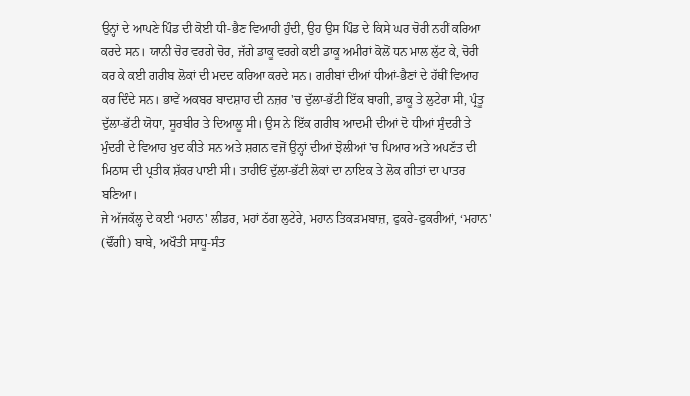ਉਨ੍ਹਾਂ ਦੇ ਆਪਣੇ ਪਿੰਡ ਦੀ ਕੋਈ ਧੀ-ਭੈਣ ਵਿਆਹੀ ਹੁੰਦੀ, ਉਹ ਉਸ ਪਿੰਡ ਦੇ ਕਿਸੇ ਘਰ ਚੋਰੀ ਨਹੀਂ ਕਰਿਆ ਕਰਦੇ ਸਨ। ਯਾਨੀ ਚੋਰ ਵਰਗੇ ਚੋਰ, ਜੱਗੇ ਡਾਕੂ ਵਰਗੇ ਕਈ ਡਾਕੂ ਅਮੀਰਾਂ ਕੋਲੋਂ ਧਨ ਮਾਲ ਲੁੱਟ ਕੇ, ਚੋਰੀ ਕਰ ਕੇ ਕਈ ਗਰੀਬ ਲੋਕਾਂ ਦੀ ਮਦਦ ਕਰਿਆ ਕਰਦੇ ਸਨ। ਗਰੀਬਾਂ ਦੀਆਂ ਧੀਆਂ-ਭੈਣਾਂ ਦੇ ਹੱਥੀਂ ਵਿਆਹ ਕਰ ਦਿੰਦੇ ਸਨ। ਭਾਵੇਂ ਅਕਬਰ ਬਾਦਸ਼ਾਹ ਦੀ ਨਜ਼ਰ 'ਚ ਦੁੱਲਾ-ਭੱਟੀ ਇੱਕ ਬਾਗੀ, ਡਾਕੂ ਤੇ ਲੁਟੇਰਾ ਸੀ, ਪ੍ਰੰਤੂ ਦੁੱਲਾ-ਭੱਟੀ ਯੋਧਾ, ਸੂਰਬੀਰ ਤੇ ਦਿਆਲੂ ਸੀ। ਉਸ ਨੇ ਇੱਕ ਗਰੀਬ ਆਦਮੀ ਦੀਆਂ ਦੋ ਧੀਆਂ ਸੁੰਦਰੀ ਤੇ ਮੁੰਦਰੀ ਦੇ ਵਿਆਹ ਖੁਦ ਕੀਤੇ ਸਨ ਅਤੇ ਸ਼ਗਨ ਵਜੋਂ ਉਨ੍ਹਾਂ ਦੀਆਂ ਝੋਲੀਆਂ 'ਚ ਪਿਆਰ ਅਤੇ ਅਪਣੱਤ ਦੀ ਮਿਠਾਸ ਦੀ ਪ੍ਰਤੀਕ ਸ਼ੱਕਰ ਪਾਈ ਸੀ। ਤਾਹੀਓਂ ਦੁੱਲਾ-ਭੱਟੀ ਲੋਕਾਂ ਦਾ ਨਾਇਕ ਤੇ ਲੋਕ ਗੀਤਾਂ ਦਾ ਪਾਤਰ ਬਣਿਆ।
ਜੇ ਅੱਜਕੱਲ੍ਹ ਦੇ ਕਈ ‘ਮਹਾਨ' ਲੀਡਰ, ਮਹਾਂ ਠੱਗ ਲੁਟੇਰੇ, ਮਹਾਨ ਤਿਕੜਮਬਾਜ਼, ਫੁਕਰੇ-ਫੁਕਰੀਆਂ, ‘ਮਹਾਨ' (ਢੌਂਗੀ) ਬਾਬੇ, ਅਖੌਤੀ ਸਾਧੂ-ਸੰਤ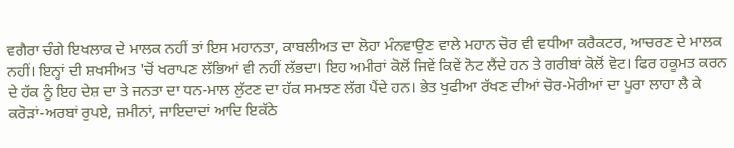ਵਗੈਰਾ ਚੰਗੇ ਇਖਲਾਕ ਦੇ ਮਾਲਕ ਨਹੀਂ ਤਾਂ ਇਸ ਮਹਾਨਤਾ, ਕਾਬਲੀਅਤ ਦਾ ਲੋਹਾ ਮੰਨਵਾਉਣ ਵਾਲੇ ਮਹਾਨ ਚੋਰ ਵੀ ਵਧੀਆ ਕਰੈਕਟਰ, ਆਚਰਣ ਦੇ ਮਾਲਕ ਨਹੀਂ। ਇਨ੍ਹਾਂ ਦੀ ਸ਼ਖਸੀਅਤ 'ਚੋਂ ਖਰਾਪਣ ਲੱਭਿਆਂ ਵੀ ਨਹੀਂ ਲੱਭਦਾ। ਇਹ ਅਮੀਰਾਂ ਕੋਲੋਂ ਜਿਵੇਂ ਕਿਵੇਂ ਨੋਟ ਲੈਂਦੇ ਹਨ ਤੇ ਗਰੀਬਾਂ ਕੋਲੋਂ ਵੋਟ। ਫਿਰ ਹਕੂਮਤ ਕਰਨ ਦੇ ਹੱਕ ਨੂੰ ਇਹ ਦੇਸ਼ ਦਾ ਤੇ ਜਨਤਾ ਦਾ ਧਨ-ਮਾਲ ਲੁੱਟਣ ਦਾ ਹੱਕ ਸਮਝਣ ਲੱਗ ਪੈਂਦੇ ਹਨ। ਭੇਤ ਖੁਫੀਆ ਰੱਖਣ ਦੀਆਂ ਚੋਰ-ਮੋਰੀਆਂ ਦਾ ਪੂਰਾ ਲਾਹਾ ਲੈ ਕੇ ਕਰੋੜਾਂ-ਅਰਬਾਂ ਰੁਪਏ, ਜ਼ਮੀਨਾਂ, ਜਾਇਦਾਦਾਂ ਆਦਿ ਇਕੱਠੇ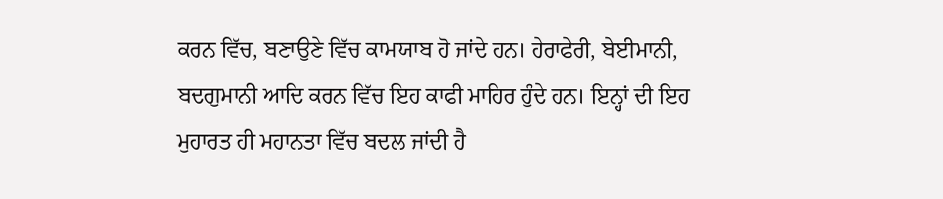ਕਰਨ ਵਿੱਚ, ਬਣਾਉਣੇ ਵਿੱਚ ਕਾਮਯਾਬ ਹੋ ਜਾਂਦੇ ਹਨ। ਹੇਰਾਫੇਰੀ, ਬੇਈਮਾਨੀ, ਬਦਗੁਮਾਨੀ ਆਦਿ ਕਰਨ ਵਿੱਚ ਇਹ ਕਾਫੀ ਮਾਹਿਰ ਹੁੰਦੇ ਹਨ। ਇਨ੍ਹਾਂ ਦੀ ਇਹ ਮੁਹਾਰਤ ਹੀ ਮਹਾਨਤਾ ਵਿੱਚ ਬਦਲ ਜਾਂਦੀ ਹੈ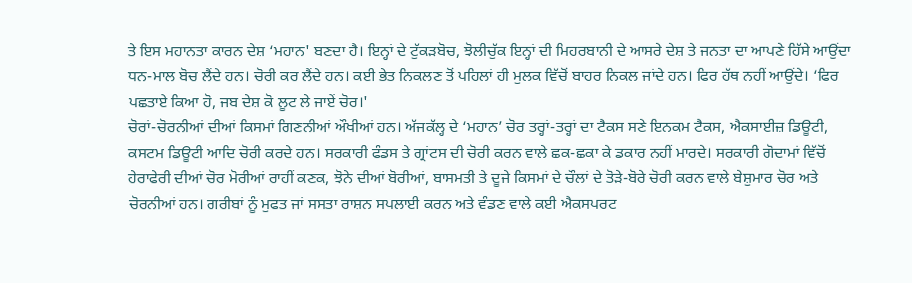ਤੇ ਇਸ ਮਹਾਨਤਾ ਕਾਰਨ ਦੇਸ਼ ‘ਮਹਾਨ' ਬਣਦਾ ਹੈ। ਇਨ੍ਹਾਂ ਦੇ ਟੁੱਕੜਬੋਚ, ਝੋਲੀਚੁੱਕ ਇਨ੍ਹਾਂ ਦੀ ਮਿਹਰਬਾਨੀ ਦੇ ਆਸਰੇ ਦੇਸ਼ ਤੇ ਜਨਤਾ ਦਾ ਆਪਣੇ ਹਿੱਸੇ ਆਉਂਦਾ ਧਨ-ਮਾਲ ਬੋਚ ਲੈਂਦੇ ਹਨ। ਚੋਰੀ ਕਰ ਲੈਂਦੇ ਹਨ। ਕਈ ਭੇਤ ਨਿਕਲਣ ਤੋਂ ਪਹਿਲਾਂ ਹੀ ਮੁਲਕ ਵਿੱਚੋਂ ਬਾਹਰ ਨਿਕਲ ਜਾਂਦੇ ਹਨ। ਫਿਰ ਹੱਥ ਨਹੀਂ ਆਉਂਦੇ। ‘ਫਿਰ ਪਛਤਾਏ ਕਿਆ ਹੋ, ਜਬ ਦੇਸ਼ ਕੋ ਲੂਟ ਲੇ ਜਾਏਂ ਚੋਰ।'
ਚੋਰਾਂ-ਚੋਰਨੀਆਂ ਦੀਆਂ ਕਿਸਮਾਂ ਗਿਣਨੀਆਂ ਔਖੀਆਂ ਹਨ। ਅੱਜਕੱਲ੍ਹ ਦੇ ‘ਮਹਾਨ’ ਚੋਰ ਤਰ੍ਹਾਂ-ਤਰ੍ਹਾਂ ਦਾ ਟੈਕਸ ਸਣੇ ਇਨਕਮ ਟੈਕਸ, ਐਕਸਾਈਜ਼ ਡਿਊਟੀ, ਕਸਟਮ ਡਿਊਟੀ ਆਦਿ ਚੋਰੀ ਕਰਦੇ ਹਨ। ਸਰਕਾਰੀ ਫੰਡਸ ਤੇ ਗ੍ਰਾਂਟਸ ਦੀ ਚੋਰੀ ਕਰਨ ਵਾਲੇ ਛਕ-ਛਕਾ ਕੇ ਡਕਾਰ ਨਹੀਂ ਮਾਰਦੇ। ਸਰਕਾਰੀ ਗੋਦਾਮਾਂ ਵਿੱਚੋਂ ਹੇਰਾਫੇਰੀ ਦੀਆਂ ਚੋਰ ਮੋਰੀਆਂ ਰਾਹੀਂ ਕਣਕ, ਝੋਨੇ ਦੀਆਂ ਬੋਰੀਆਂ, ਬਾਸਮਤੀ ਤੇ ਦੂਜੇ ਕਿਸਮਾਂ ਦੇ ਚੌਲਾਂ ਦੇ ਤੋੜੇ-ਬੋਰੇ ਚੋਰੀ ਕਰਨ ਵਾਲੇ ਬੇਸ਼ੁਮਾਰ ਚੋਰ ਅਤੇ ਚੋਰਨੀਆਂ ਹਨ। ਗਰੀਬਾਂ ਨੂੰ ਮੁਫਤ ਜਾਂ ਸਸਤਾ ਰਾਸ਼ਨ ਸਪਲਾਈ ਕਰਨ ਅਤੇ ਵੰਡਣ ਵਾਲੇ ਕਈ ਐਕਸਪਰਟ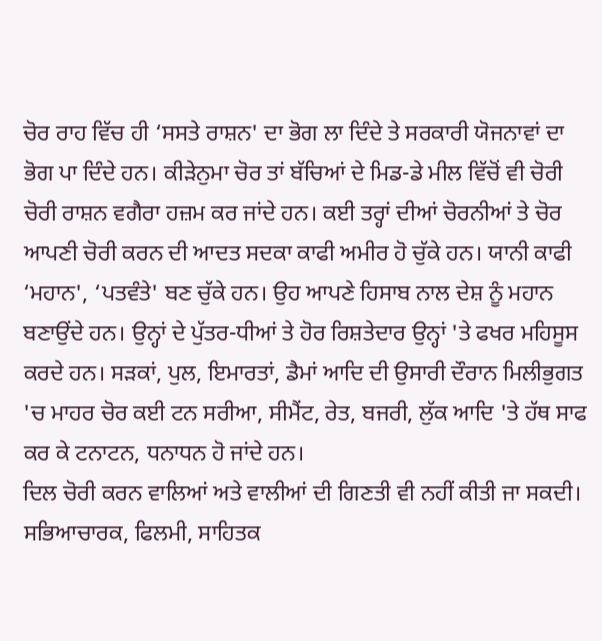ਚੋਰ ਰਾਹ ਵਿੱਚ ਹੀ ‘ਸਸਤੇ ਰਾਸ਼ਨ' ਦਾ ਭੋਗ ਲਾ ਦਿੰਦੇ ਤੇ ਸਰਕਾਰੀ ਯੋਜਨਾਵਾਂ ਦਾ ਭੋਗ ਪਾ ਦਿੰਦੇ ਹਨ। ਕੀੜੇਨੁਮਾ ਚੋਰ ਤਾਂ ਬੱਚਿਆਂ ਦੇ ਮਿਡ-ਡੇ ਮੀਲ ਵਿੱਚੋਂ ਵੀ ਚੋਰੀ ਚੋਰੀ ਰਾਸ਼ਨ ਵਗੈਰਾ ਹਜ਼ਮ ਕਰ ਜਾਂਦੇ ਹਨ। ਕਈ ਤਰ੍ਹਾਂ ਦੀਆਂ ਚੋਰਨੀਆਂ ਤੇ ਚੋਰ ਆਪਣੀ ਚੋਰੀ ਕਰਨ ਦੀ ਆਦਤ ਸਦਕਾ ਕਾਫੀ ਅਮੀਰ ਹੋ ਚੁੱਕੇ ਹਨ। ਯਾਨੀ ਕਾਫੀ ‘ਮਹਾਨ', ‘ਪਤਵੰਤੇ' ਬਣ ਚੁੱਕੇ ਹਨ। ਉਹ ਆਪਣੇ ਹਿਸਾਬ ਨਾਲ ਦੇਸ਼ ਨੂੰ ਮਹਾਨ ਬਣਾਉਂਦੇ ਹਨ। ਉਨ੍ਹਾਂ ਦੇ ਪੁੱਤਰ-ਧੀਆਂ ਤੇ ਹੋਰ ਰਿਸ਼ਤੇਦਾਰ ਉਨ੍ਹਾਂ 'ਤੇ ਫਖਰ ਮਹਿਸੂਸ ਕਰਦੇ ਹਨ। ਸੜਕਾਂ, ਪੁਲ, ਇਮਾਰਤਾਂ, ਡੈਮਾਂ ਆਦਿ ਦੀ ਉਸਾਰੀ ਦੌਰਾਨ ਮਿਲੀਭੁਗਤ 'ਚ ਮਾਹਰ ਚੋਰ ਕਈ ਟਨ ਸਰੀਆ, ਸੀਮੈਂਟ, ਰੇਤ, ਬਜਰੀ, ਲੁੱਕ ਆਦਿ 'ਤੇ ਹੱਥ ਸਾਫ ਕਰ ਕੇ ਟਨਾਟਨ, ਧਨਾਧਨ ਹੋ ਜਾਂਦੇ ਹਨ।
ਦਿਲ ਚੋਰੀ ਕਰਨ ਵਾਲਿਆਂ ਅਤੇ ਵਾਲੀਆਂ ਦੀ ਗਿਣਤੀ ਵੀ ਨਹੀਂ ਕੀਤੀ ਜਾ ਸਕਦੀ। ਸਭਿਆਚਾਰਕ, ਫਿਲਮੀ, ਸਾਹਿਤਕ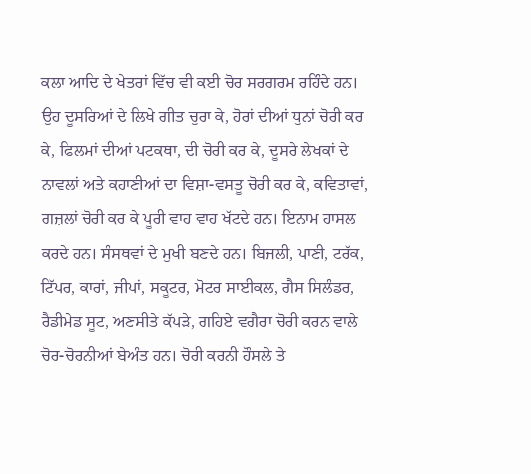ਕਲਾ ਆਦਿ ਦੇ ਖੇਤਰਾਂ ਵਿੱਚ ਵੀ ਕਈ ਚੋਰ ਸਰਗਰਮ ਰਹਿੰਦੇ ਹਨ। ਉਹ ਦੂਸਰਿਆਂ ਦੇ ਲਿਖੇ ਗੀਤ ਚੁਰਾ ਕੇ, ਹੋਰਾਂ ਦੀਆਂ ਧੁਨਾਂ ਚੋਰੀ ਕਰ ਕੇ, ਫਿਲਮਾਂ ਦੀਆਂ ਪਟਕਥਾ, ਦੀ ਚੋਰੀ ਕਰ ਕੇ, ਦੂਸਰੇ ਲੇਖਕਾਂ ਦੇ ਨਾਵਲਾਂ ਅਤੇ ਕਹਾਣੀਆਂ ਦਾ ਵਿਸ਼ਾ-ਵਸਤੂ ਚੋਰੀ ਕਰ ਕੇ, ਕਵਿਤਾਵਾਂ, ਗਜ਼ਲਾਂ ਚੋਰੀ ਕਰ ਕੇ ਪੂਰੀ ਵਾਹ ਵਾਹ ਖੱਟਦੇ ਹਨ। ਇਨਾਮ ਹਾਸਲ ਕਰਦੇ ਹਨ। ਸੰਸਥਵਾਂ ਦੇ ਮੁਖੀ ਬਣਦੇ ਹਨ। ਬਿਜਲੀ, ਪਾਣੀ, ਟਰੱਕ, ਟਿੱਪਰ, ਕਾਰਾਂ, ਜੀਪਾਂ, ਸਕੂਟਰ, ਮੋਟਰ ਸਾਈਕਲ, ਗੈਸ ਸਿਲੰਡਰ, ਰੈਡੀਮੇਡ ਸੂਟ, ਅਣਸੀਤੇ ਕੱਪੜੇ, ਗਹਿਏ ਵਗੈਰਾ ਚੋਰੀ ਕਰਨ ਵਾਲੇ ਚੋਰ-ਚੋਰਨੀਆਂ ਬੇਅੰਤ ਹਨ। ਚੋਰੀ ਕਰਨੀ ਹੌਸਲੇ ਤੇ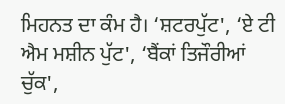ਮਿਹਨਤ ਦਾ ਕੰਮ ਹੈ। ‘ਸ਼ਟਰਪੁੱਟ', ‘ਏ ਟੀ ਐਮ ਮਸ਼ੀਨ ਪੁੱਟ', ‘ਬੈਂਕਾਂ ਤਿਜੌਰੀਆਂ ਚੁੱਕ',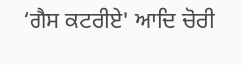‘ਗੈਸ ਕਟਰੀਏ' ਆਦਿ ਚੋਰੀ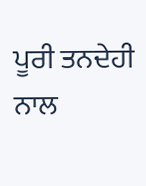ਪੂਰੀ ਤਨਦੇਹੀ ਨਾਲ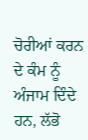ਚੋਰੀਆਂ ਕਰਨ ਦੇ ਕੰਮ ਨੂੰ ਅੰਜਾਮ ਦਿੰਦੇ ਹਨ, ਲੱਭੋ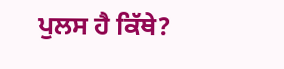ਪੁਲਸ ਹੈ ਕਿੱਥੇ?